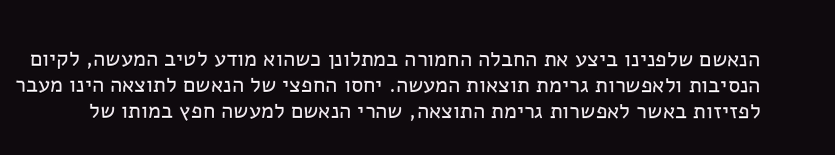הנאשם שלפנינו ביצע את החבלה החמורה במתלונן כשהוא מודע לטיב המעשה, לקיום הנסיבות ולאפשרות גרימת תוצאות המעשה. יחסו החפצי של הנאשם לתוצאה הינו מעבר לפזיזות באשר לאפשרות גרימת התוצאה, שהרי הנאשם למעשה חפץ במותו של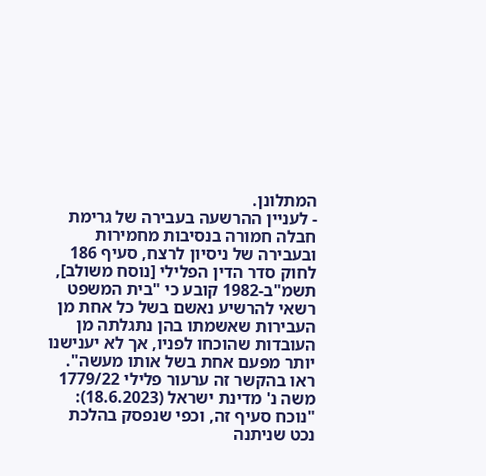המתלונן.
- לעניין ההרשעה בעבירה של גרימת חבלה חמורה בנסיבות מחמירות ובעבירה של ניסיון לרצח, סעיף 186 לחוק סדר הדין הפלילי [נוסח משולב], תשמ"ב-1982 קובע כי "בית המשפט רשאי להרשיע נאשם בשל כל אחת מן העבירות שאשמתו בהן נתגלתה מן העובדות שהוכחו לפניו, אך לא יענישנו יותר מפעם אחת בשל אותו מעשה".
ראו בהקשר זה ערעור פלילי 1779/22 משה נ' מדינת ישראל (18.6.2023):
"נוכח סעיף זה, וכפי שנפסק בהלכת נכט שניתנה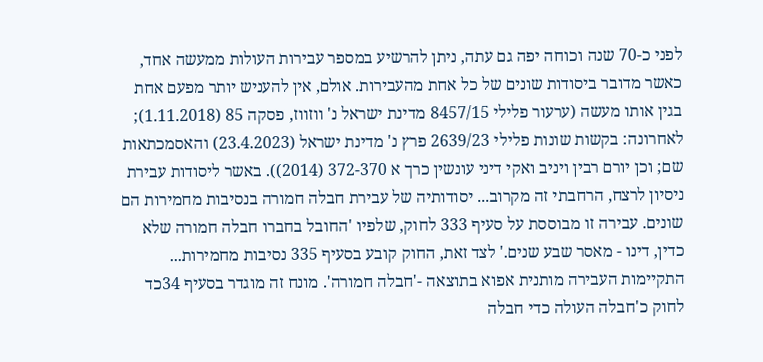לפני כ-70 שנה וכוחה יפה גם עתה, ניתן להרשיע במספר עבירות העולות ממעשה אחד, כאשר מדובר ביסודות שונים של כל אחת מהעבירות. אולם, אין להעניש יותר מפעם אחת בגין אותו מעשה (ערעור פלילי 8457/15 מדינת ישראל נ' ווזווז, פסקה 85 (1.11.2018); לאחרונה: בקשות שונות פלילי 2639/23 פרץ נ' מדינת ישראל (23.4.2023) והאסמכתאות שם; וכן יורם רבין ויניב ואקי דיני עונשין כרך א 372-370 (2014)). באשר ליסודות עבירת ניסיון לרצח, הרחבתי זה מקרוב... יסודותיה של עבירת חבלה חמורה בנסיבות מחמירות הם שונים. עבירה זו מבוססת על סעיף 333 לחוק, שלפיו 'החובל בחברו חבלה חמורה שלא כדין, דינו - מאסר שבע שנים.' לצד זאת, החוק קובע בסעיף 335 נסיבות מחמירות... התקיימות העבירה מותנית אפוא בתוצאה -'חבלה חמורה'. מונח זה מוגדר בסעיף 34כד לחוק כ'חבלה העולה כדי חבלה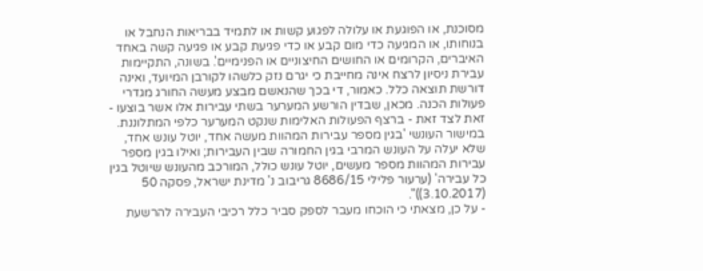מסוכנת, או הפוגעת או עלולה לפגוע קשות או לתמיד בבריאות הנחבל או בנוחותו, או המגיעה כדי מום קבע או כדי פגיעת קבע או פגיעה קשה באחד האיברים, הקרומים או החושים החיצוניים או הפנימיים'. בשונה, התקיימות עבירת ניסיון לרצח אינה מחייבת כי יגרם נזק כלשהו לקורבן המיועד, ואינה דורשת תוצאה כלל. כאמור, די בכך שהנאשם מבצע מעשה החורג מגדרי פעולות הכנה. מכאן, שבדין הורשע המערער בשתי עבירות אלו אשר בוצעו - זאת לצד זאת - ברצף הפעולות האלימות שנקט המערער כלפי המתלוננת. במישור העונשי 'בגין מספר עבירות המהוות מעשה אחד, יוטל עונש אחד, שלא יעלה על העונש המרבי בגין החמורה שבין העבירות; ואילו בגין מספר עבירות המהוות מספר מעשים, יוטל עונש כולל, המורכב מהעונש שיוטל בגין כל עבירה' (ערעור פלילי 8686/15 גריבוב נ' מדינת ישראל, פסקה 50 (3.10.2017))".
- על כן, מצאתי כי הוכחו מעבר לספק סביר כלל רכיבי העבירה להרשעת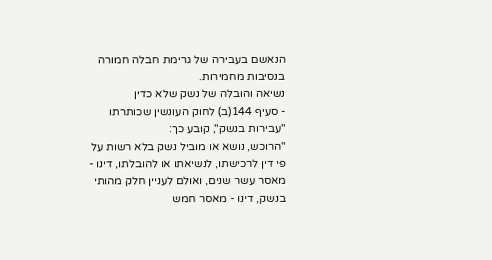הנאשם בעבירה של גרימת חבלה חמורה בנסיבות מחמירות.
נשיאה והובלה של נשק שלא כדין
- סעיף 144(ב) לחוק העונשין שכותרתו "עבירות בנשק", קובע כך:
"הרוכש, נושא או מוביל נשק בלא רשות על פי דין לרכישתו, לנשיאתו או להובלתו, דינו - מאסר עשר שנים, ואולם לעניין חלק מהותי בנשק, דינו - מאסר חמש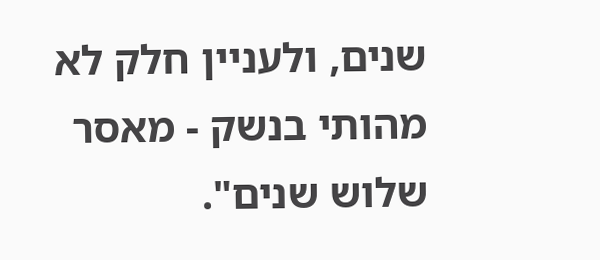שנים, ולעניין חלק לא מהותי בנשק - מאסר שלוש שנים".